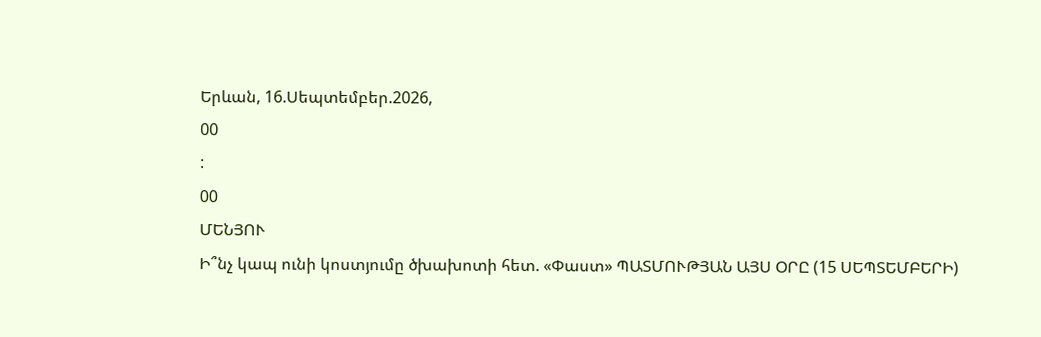Երևան, 16.Սեպտեմբեր.2026,
00
:
00
ՄԵՆՅՈՒ
Ի՞նչ կապ ունի կոստյումը ծխախոտի հետ. «Փաստ» ՊԱՏՄՈՒԹՅԱՆ ԱՅՍ ՕՐԸ (15 ՍԵՊՏԵՄԲԵՐԻ)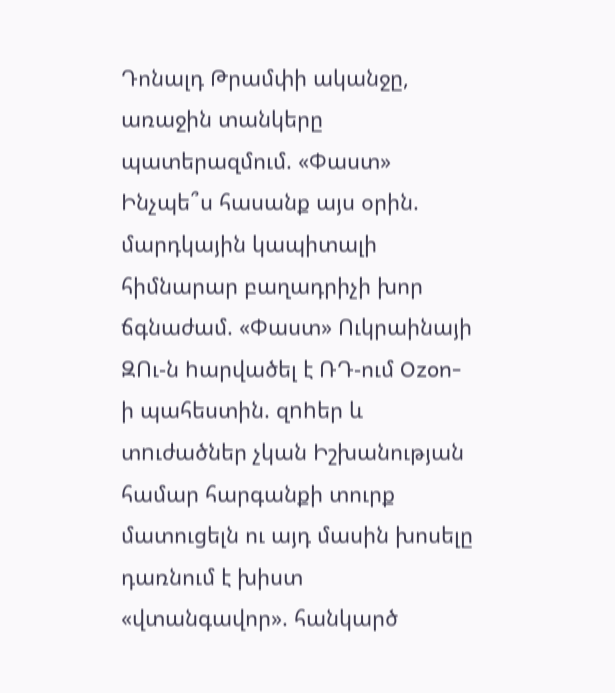Դոնալդ Թրամփի ականջը, առաջին տանկերը պատերազմում. «Փաստ» Ինչպե՞ս հասանք այս օրին. մարդկային կապիտալի հիմնարար բաղադրիչի խոր ճգնաժամ. «Փաստ» Ուկրաինայի ԶՈւ-ն hարվածել է ՌԴ-ում Ozon-ի պահեստին. զnhեր և տnւժածներ չկան Իշխանության համար հարգանքի տուրք մատուցելն ու այդ մասին խոսելը դառնում է խիստ «վտանգավոր». հանկարծ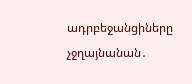ադրբեջանցիները չջղայնանան․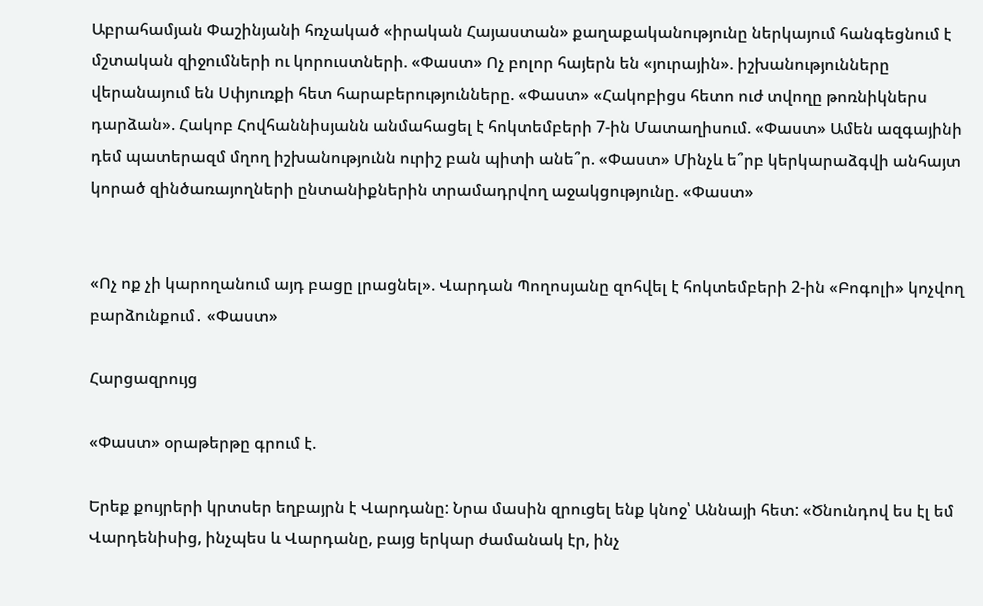Աբրահամյան Փաշինյանի հռչակած «իրական Հայաստան» քաղաքականությունը ներկայում հանգեցնում է մշտական զիջումների ու կորուստների. «Փաստ» Ոչ բոլոր հայերն են «յուրային». իշխանությունները վերանայում են Սփյուռքի հետ հարաբերությունները. «Փաստ» «Հակոբիցս հետո ուժ տվողը թոռնիկներս դարձան». Հակոբ Հովհաննիսյանն անմահացել է հոկտեմբերի 7-ին Մատաղիսում. «Փաստ» Ամեն ազգայինի դեմ պատերազմ մղող իշխանությունն ուրիշ բան պիտի անե՞ր. «Փաստ» Մինչև ե՞րբ կերկարաձգվի անհայտ կորած զինծառայողների ընտանիքներին տրամադրվող աջակցությունը. «Փաստ»


«Ոչ ոք չի կարողանում այդ բացը լրացնել». Վարդան Պողոսյանը զոհվել է հոկտեմբերի 2-ին «Բոգոլի» կոչվող բարձունքում․ «Փաստ»

Հարցազրույց

«Փաստ» օրաթերթը գրում է.

Երեք քույրերի կրտսեր եղբայրն է Վարդանը: Նրա մասին զրուցել ենք կնոջ՝ Աննայի հետ: «Ծնունդով ես էլ եմ Վարդենիսից, ինչպես և Վարդանը, բայց երկար ժամանակ էր, ինչ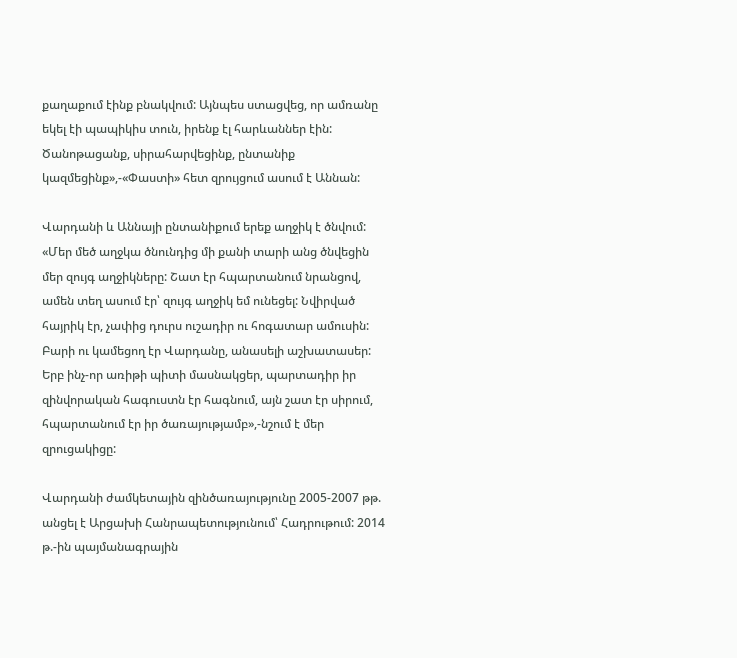քաղաքում էինք բնակվում: Այնպես ստացվեց, որ ամռանը եկել էի պապիկիս տուն, իրենք էլ հարևաններ էին: Ծանոթացանք, սիրահարվեցինք, ընտանիք կազմեցինք»,-«Փաստի» հետ զրույցում ասում է Աննան:

Վարդանի և Աննայի ընտանիքում երեք աղջիկ է ծնվում: «Մեր մեծ աղջկա ծնունդից մի քանի տարի անց ծնվեցին մեր զույգ աղջիկները: Շատ էր հպարտանում նրանցով, ամեն տեղ ասում էր՝ զույգ աղջիկ եմ ունեցել: Նվիրված հայրիկ էր, չափից դուրս ուշադիր ու հոգատար ամուսին: Բարի ու կամեցող էր Վարդանը, անասելի աշխատասեր: Երբ ինչ-որ առիթի պիտի մասնակցեր, պարտադիր իր զինվորական հագուստն էր հագնում, այն շատ էր սիրում, հպարտանում էր իր ծառայությամբ»,-նշում է մեր զրուցակիցը:

Վարդանի ժամկետային զինծառայությունը 2005-2007 թթ. անցել է Արցախի Հանրապետությունում՝ Հադրութում: 2014 թ.-ին պայմանագրային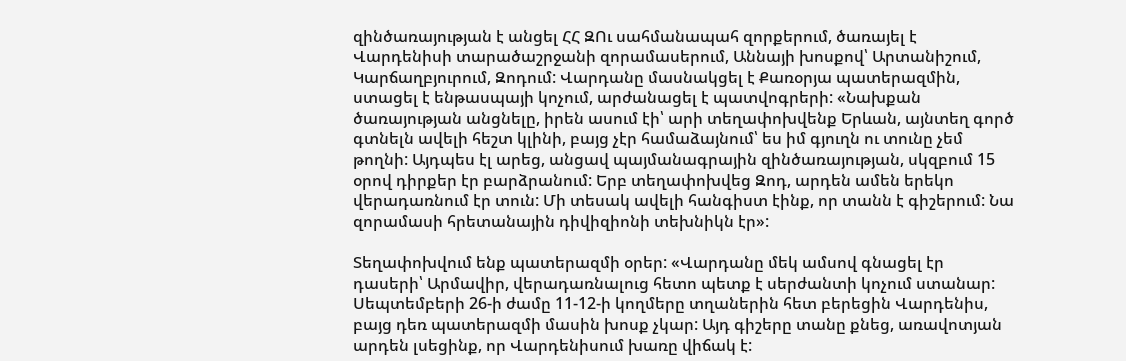զինծառայության է անցել ՀՀ ԶՈւ սահմանապահ զորքերում, ծառայել է Վարդենիսի տարածաշրջանի զորամասերում, Աննայի խոսքով՝ Արտանիշում, Կարճաղբյուրում, Զոդում: Վարդանը մասնակցել է Քառօրյա պատերազմին, ստացել է ենթասպայի կոչում, արժանացել է պատվոգրերի: «Նախքան ծառայության անցնելը, իրեն ասում էի՝ արի տեղափոխվենք Երևան, այնտեղ գործ գտնելն ավելի հեշտ կլինի, բայց չէր համաձայնում՝ ես իմ գյուղն ու տունը չեմ թողնի: Այդպես էլ արեց, անցավ պայմանագրային զինծառայության, սկզբում 15 օրով դիրքեր էր բարձրանում: Երբ տեղափոխվեց Զոդ, արդեն ամեն երեկո վերադառնում էր տուն: Մի տեսակ ավելի հանգիստ էինք, որ տանն է գիշերում: Նա զորամասի հրետանային դիվիզիոնի տեխնիկն էր»:

Տեղափոխվում ենք պատերազմի օրեր: «Վարդանը մեկ ամսով գնացել էր դասերի՝ Արմավիր, վերադառնալուց հետո պետք է սերժանտի կոչում ստանար: Սեպտեմբերի 26-ի ժամը 11-12-ի կողմերը տղաներին հետ բերեցին Վարդենիս, բայց դեռ պատերազմի մասին խոսք չկար: Այդ գիշերը տանը քնեց, առավոտյան արդեն լսեցինք, որ Վարդենիսում խառը վիճակ է: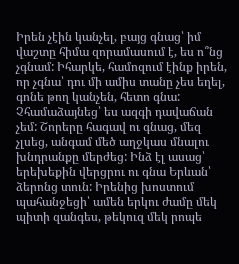Իրեն չէին կանչել, բայց գնաց՝ իմ վաշտը հիմա զորամասում է, ես ո՞նց չգնամ: Իհարկե, համոզում էինք իրեն, որ չգնա՝ դու մի ամիս տանը չես եղել, գոնե թող կանչեն, հետո գնա: Չհամաձայնեց՝ ես ազգի դավաճան չեմ: Շորերը հագավ ու գնաց, մեզ չլսեց, անգամ մեծ աղջկաս մնալու խնդրանքը մերժեց: Ինձ էլ ասաց՝ երեխեքին վերցրու ու գնա Երևան՝ ձերոնց տուն: Իրենից խոստում պահանջեցի՝ ամեն երկու ժամը մեկ պիտի զանգես, թեկուզ մեկ րոպե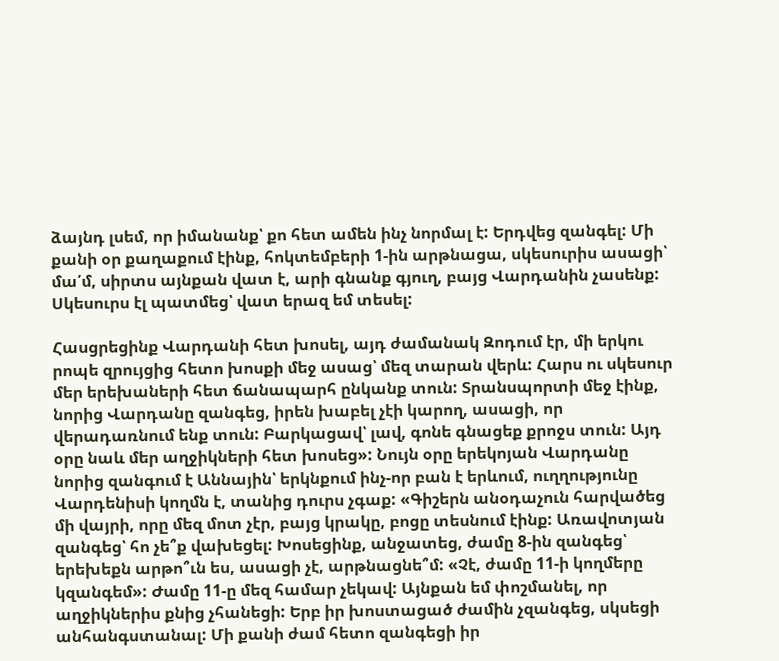ձայնդ լսեմ, որ իմանանք՝ քո հետ ամեն ինչ նորմալ է: Երդվեց զանգել: Մի քանի օր քաղաքում էինք, հոկտեմբերի 1-ին արթնացա, սկեսուրիս ասացի՝ մա՛մ, սիրտս այնքան վատ է, արի գնանք գյուղ, բայց Վարդանին չասենք: Սկեսուրս էլ պատմեց՝ վատ երազ եմ տեսել:

Հասցրեցինք Վարդանի հետ խոսել, այդ ժամանակ Զոդում էր, մի երկու րոպե զրույցից հետո խոսքի մեջ ասաց՝ մեզ տարան վերև: Հարս ու սկեսուր մեր երեխաների հետ ճանապարհ ընկանք տուն: Տրանսպորտի մեջ էինք, նորից Վարդանը զանգեց, իրեն խաբել չէի կարող, ասացի, որ վերադառնում ենք տուն: Բարկացավ՝ լավ, գոնե գնացեք քրոջս տուն: Այդ օրը նաև մեր աղջիկների հետ խոսեց»: Նույն օրը երեկոյան Վարդանը նորից զանգում է Աննային՝ երկնքում ինչ-որ բան է երևում, ուղղությունը Վարդենիսի կողմն է, տանից դուրս չգաք: «Գիշերն անօդաչուն հարվածեց մի վայրի, որը մեզ մոտ չէր, բայց կրակը, բոցը տեսնում էինք: Առավոտյան զանգեց՝ հո չե՞ք վախեցել: Խոսեցինք, անջատեց, ժամը 8-ին զանգեց՝ երեխեքն արթո՞ւն ես, ասացի չէ, արթնացնե՞մ: «Չէ, ժամը 11-ի կողմերը կզանգեմ»: Ժամը 11-ը մեզ համար չեկավ: Այնքան եմ փոշմանել, որ աղջիկներիս քնից չհանեցի: Երբ իր խոստացած ժամին չզանգեց, սկսեցի անհանգստանալ: Մի քանի ժամ հետո զանգեցի իր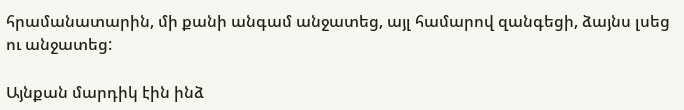հրամանատարին, մի քանի անգամ անջատեց, այլ համարով զանգեցի, ձայնս լսեց ու անջատեց:

Այնքան մարդիկ էին ինձ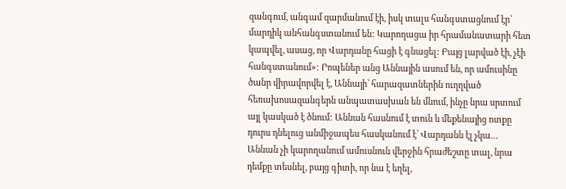զանգում, անգամ զարմանում էի, իսկ տալս հանգստացնում էր՝ մարդիկ անհանգստանում են: Կարողացա իր հրամանատարի հետ կապվել, ասաց, որ Վարդանը հացի է գնացել: Բայց լարված էի, չէի հանգստանում»: Րոպեներ անց Աննային ասում են, որ ամուսինը ծանր վիրավորվել է, Աննայի՝ հարազատներին ուղղված հեռախոսազանգերն անպատասխան են մնում, ինչը նրա սրտում այլ կասկած է ծնում: Աննան հասնում է տուն և մեքենայից ոտքը դուրս դնելուց անմիջապես հասկանում է՝ Վարդանն էլ չկա… Աննան չի կարողանում ամուսնուն վերջին հրաժեշտը տալ, նրա դեմքը տեսնել, բայց գիտի, որ նա է եղել,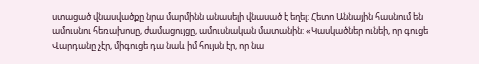ստացած վնասվածքը նրա մարմինն անասելի վնասած է եղել: Հետո Աննային հասնում են ամուսնու հեռախոսը, ժամացույցը, ամուսնական մատանին: «Կասկածներ ունեի, որ գուցե Վարդանը չէր, միգուցե դա նաև իմ հույսն էր, որ նա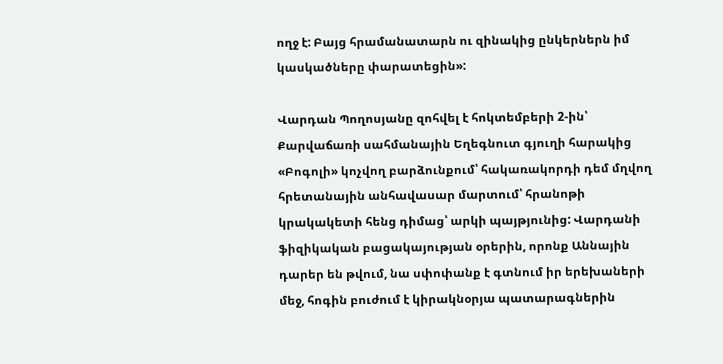ողջ է: Բայց հրամանատարն ու զինակից ընկերներն իմ կասկածները փարատեցին»:

Վարդան Պողոսյանը զոհվել է հոկտեմբերի 2-ին՝ Քարվաճառի սահմանային Եղեգնուտ գյուղի հարակից «Բոգոլի» կոչվող բարձունքում՝ հակառակորդի դեմ մղվող հրետանային անհավասար մարտում՝ հրանոթի կրակակետի հենց դիմաց՝ արկի պայթյունից: Վարդանի ֆիզիկական բացակայության օրերին, որոնք Աննային դարեր են թվում, նա սփոփանք է գտնում իր երեխաների մեջ, հոգին բուժում է կիրակնօրյա պատարագներին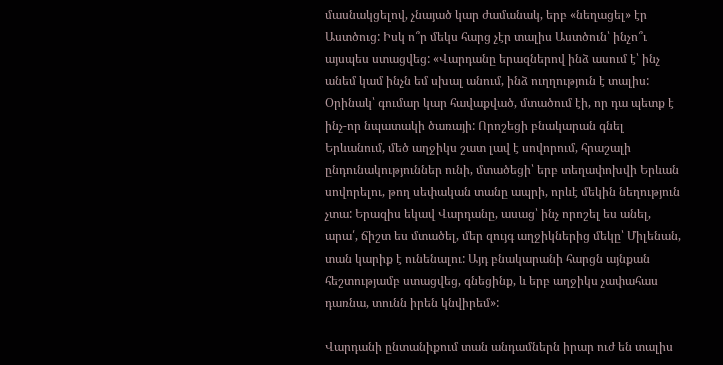մասնակցելով, չնայած կար ժամանակ, երբ «նեղացել» էր Աստծուց: Իսկ ո՞ր մեկս հարց չէր տալիս Աստծուն՝ ինչո՞ւ այսպես ստացվեց: «Վարդանը երազներով ինձ ասում է՝ ինչ անեմ կամ ինչն եմ սխալ անում, ինձ ուղղություն է տալիս: Օրինակ՝ գումար կար հավաքված, մտածում էի, որ դա պետք է ինչ-որ նպատակի ծառայի: Որոշեցի բնակարան գնել Երևանում, մեծ աղջիկս շատ լավ է սովորում, հրաշալի ընդունակություններ ունի, մտածեցի՝ երբ տեղափոխվի Երևան սովորելու, թող սեփական տանը ապրի, որևէ մեկին նեղություն չտա: Երազիս եկավ Վարդանը, ասաց՝ ինչ որոշել ես անել, արա՛, ճիշտ ես մտածել, մեր զույգ աղջիկներից մեկը՝ Միլենան, տան կարիք է ունենալու: Այդ բնակարանի հարցն այնքան հեշտությամբ ստացվեց, գնեցինք, և երբ աղջիկս չափահաս դառնա, տունն իրեն կնվիրեմ»:

Վարդանի ընտանիքում տան անդամներն իրար ուժ են տալիս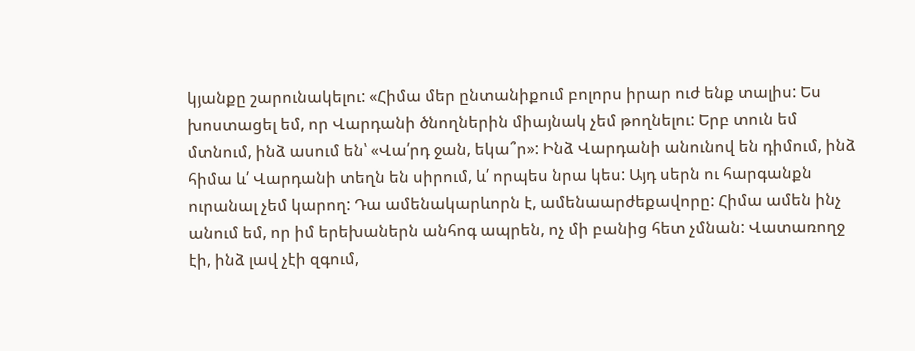կյանքը շարունակելու: «Հիմա մեր ընտանիքում բոլորս իրար ուժ ենք տալիս: Ես խոստացել եմ, որ Վարդանի ծնողներին միայնակ չեմ թողնելու: Երբ տուն եմ մտնում, ինձ ասում են՝ «Վա՛րդ ջան, եկա՞ր»: Ինձ Վարդանի անունով են դիմում, ինձ հիմա և՛ Վարդանի տեղն են սիրում, և՛ որպես նրա կես: Այդ սերն ու հարգանքն ուրանալ չեմ կարող: Դա ամենակարևորն է, ամենաարժեքավորը: Հիմա ամեն ինչ անում եմ, որ իմ երեխաներն անհոգ ապրեն, ոչ մի բանից հետ չմնան: Վատառողջ էի, ինձ լավ չէի զգում,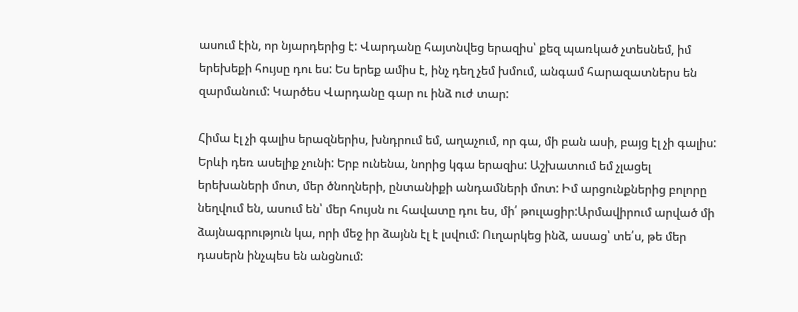ասում էին, որ նյարդերից է: Վարդանը հայտնվեց երազիս՝ քեզ պառկած չտեսնեմ, իմ երեխեքի հույսը դու ես: Ես երեք ամիս է, ինչ դեղ չեմ խմում, անգամ հարազատներս են զարմանում: Կարծես Վարդանը գար ու ինձ ուժ տար:

Հիմա էլ չի գալիս երազներիս, խնդրում եմ, աղաչում, որ գա, մի բան ասի, բայց էլ չի գալիս: Երևի դեռ ասելիք չունի: Երբ ունենա, նորից կգա երազիս: Աշխատում եմ չլացել երեխաների մոտ, մեր ծնողների, ընտանիքի անդամների մոտ: Իմ արցունքներից բոլորը նեղվում են, ասում են՝ մեր հույսն ու հավատը դու ես, մի՛ թուլացիր:Արմավիրում արված մի ձայնագրություն կա, որի մեջ իր ձայնն էլ է լսվում: Ուղարկեց ինձ, ասաց՝ տե՛ս, թե մեր դասերն ինչպես են անցնում: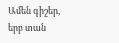Ամեն գիշեր, երբ տան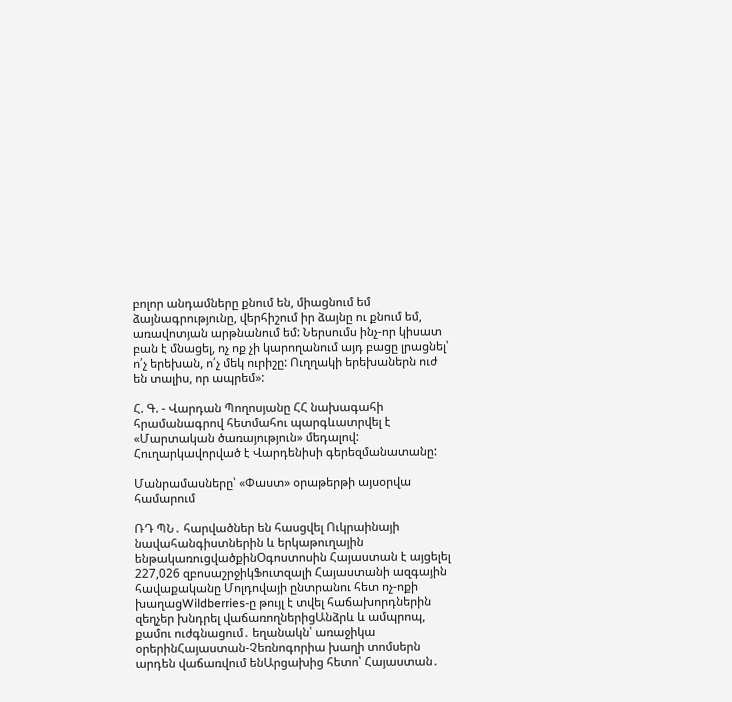բոլոր անդամները քնում են, միացնում եմ ձայնագրությունը, վերհիշում իր ձայնը ու քնում եմ, առավոտյան արթնանում եմ: Ներսումս ինչ-որ կիսատ բան է մնացել, ոչ ոք չի կարողանում այդ բացը լրացնել՝ ո՛չ երեխան, ո՛չ մեկ ուրիշը: Ուղղակի երեխաներն ուժ են տալիս, որ ապրեմ»:

Հ. Գ. - Վարդան Պողոսյանը ՀՀ նախագահի հրամանագրով հետմահու պարգևատրվել է «Մարտական ծառայություն» մեդալով: Հուղարկավորված է Վարդենիսի գերեզմանատանը:

Մանրամասները՝ «Փաստ» օրաթերթի այսօրվա համարում

ՌԴ ՊՆ․ հարվածներ են հասցվել Ուկրաինայի նավահանգիստներին և երկաթուղային ենթակառուցվածքինՕգոստոսին Հայաստան է այցելել 227,026 զբոսաշրջիկՖուտզալի Հայաստանի ազգային հավաքականը Մոլդովայի ընտրանու հետ ոչ-ոքի խաղացWildberries-ը թույլ է տվել հաճախորդներին զեղչեր խնդրել վաճառողներիցԱնձրև և ամպրոպ, քամու ուժգնացում․ եղանակն՝ առաջիկա օրերինՀայաստան-Չեռնոգորիա խաղի տոմսերն արդեն վաճառվում ենԱրցախից հետո՝ Հայաստան․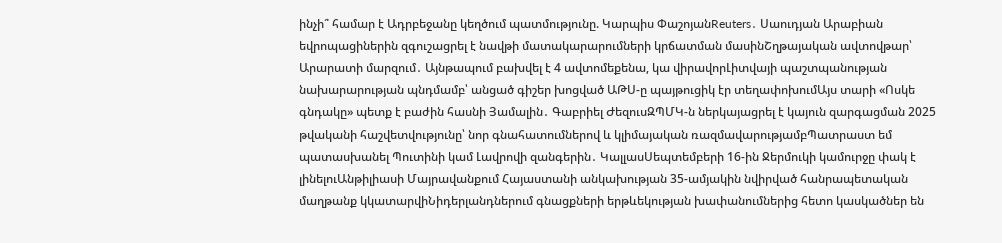ինչի՞ համար է Ադրբեջանը կեղծում պատմությունը. Կարպիս ՓաշոյանReuters․ Սաուդյան Արաբիան եվրոպացիներին զգուշացրել է նավթի մատակարարումների կրճատման մասինՇղթայական ավտովթար՝ Արարատի մարզում․ Այնթապում բախվել է 4 ավտոմեքենա, կա վիրավորԼիտվայի պաշտպանության նախարարության պնդմամբ՝ անցած գիշեր խոցված ԱԹՍ-ը պայթուցիկ էր տեղափոխումԱյս տարի «Ոսկե գնդակը» պետք է բաժին հասնի Յամալին․ Գաբրիել ԺեզուսԶՊՄԿ-ն ներկայացրել է կայուն զարգացման 2025 թվականի հաշվետվությունը՝ նոր գնահատումներով և կլիմայական ռազմավարությամբՊատրաստ եմ պատասխանել Պուտինի կամ Լավրովի զանգերին․ ԿալլասՍեպտեմբերի 16-ին Ջերմուկի կամուրջը փակ է լինելուԱնթիլիասի Մայրավանքում Հայաստանի անկախության 35-ամյակին նվիրված հանրապետական մաղթանք կկատարվիՆիդերլանդներում գնացքների երթևեկության խափանումներից հետո կասկածներ են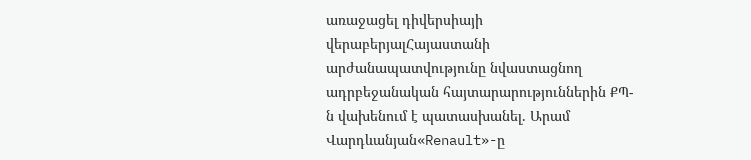առաջացել դիվերսիայի վերաբերյալՀայաստանի արժանապատվությունը նվաստացնող ադրբեջանական հայտարարություններին ՔՊ-ն վախենում է պատասխանել. Արամ Վարդևանյան«Renault»-ը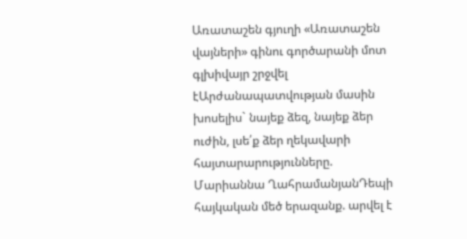Առատաշեն գյուղի «Առատաշեն վայների» գինու գործարանի մոտ գլխիվայր շրջվել էԱրժանապատվության մասին խոսելիս` նայեք ձեզ, նայեք ձեր ուժին, լսե՛ք ձեր ղեկավարի հայտարարությունները. Մարիաննա ՂահրամանյանԴեպի հայկական մեծ երազանք. արվել է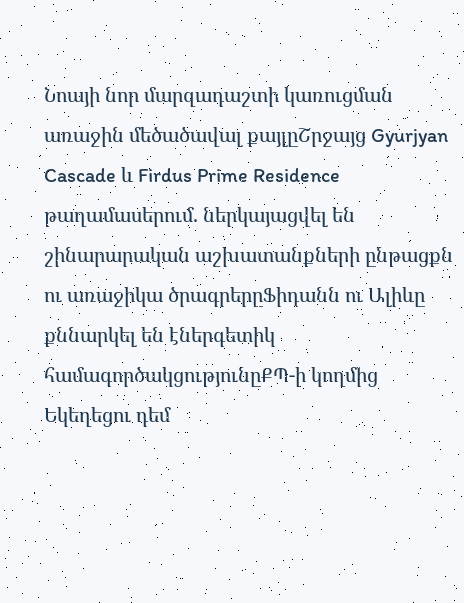Նոայի նոր մարզադաշտի կառուցման առաջին մեծածավալ քայլըՇրջայց Gyurjyan Cascade և Firdus Prime Residence թաղամասերում. ներկայացվել են շինարարական աշխատանքների ընթացքն ու առաջիկա ծրագրերըՖիդանն ու Ալիևը քննարկել են էներգետիկ համագործակցությունըՔՊ-ի կողմից Եկեղեցու դեմ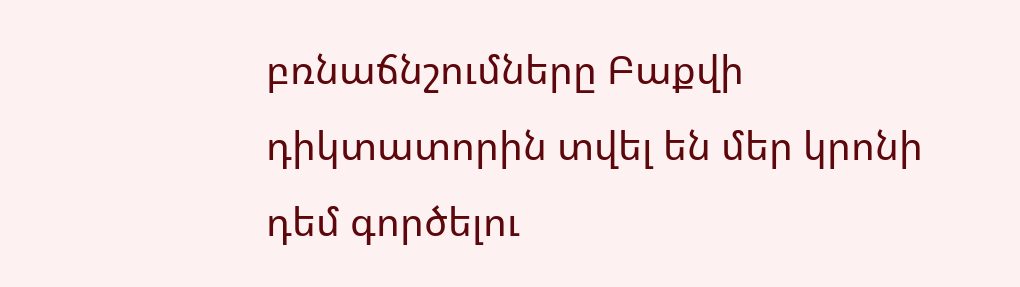բռնաճնշումները Բաքվի դիկտատորին տվել են մեր կրոնի դեմ գործելու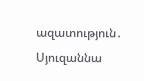ազատություն․ Սյուզաննա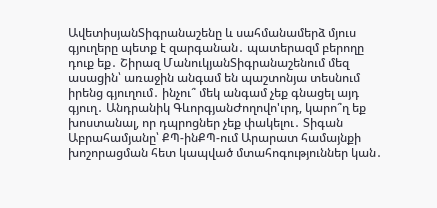ԱվետիսյանՏիգրանաշենը և սահմանամերձ մյուս գյուղերը պետք է զարգանան․ պատերազմ բերողը դուք եք․ Շիրազ ՄանուկյանՏիգրանաշենում մեզ ասացին՝ առաջին անգամ են պաշտոնյա տեսնում իրենց գյուղում․ ինչու՞ մեկ անգամ չեք գնացել այդ գյուղ․ Անդրանիկ ԳևորգյանԺողովո'ւրդ, կարո՞ղ եք խոստանալ, որ դպրոցներ չեք փակելու․ Տիգան Աբրահամյանը՝ ՔՊ-ինՔՊ-ում Արարատ համայնքի խոշորացման հետ կապված մտահոգություններ կան․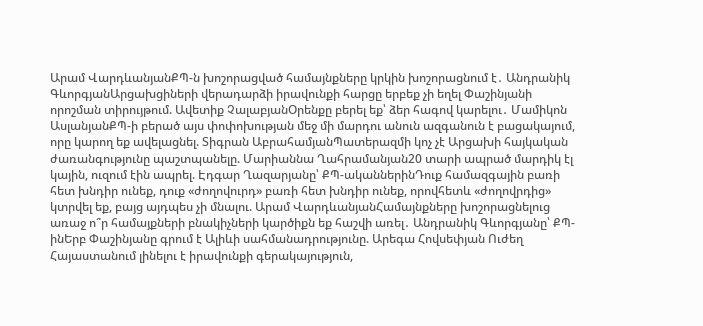Արամ ՎարդևանյանՔՊ-ն խոշորացված համայնքները կրկին խոշորացնում է․ Անդրանիկ ԳևորգյանԱրցախցիների վերադարձի իրավունքի հարցը երբեք չի եղել Փաշինյանի որոշման տիրույթում. Ավետիք ՉալաբյանՕրենքը բերել եք՝ ձեր հագով կարելու․ Մամիկոն ԱսլանյանՔՊ-ի բերած այս փոփոխության մեջ մի մարդու անուն ազգանուն է բացակայում, որը կարող եք ավելացնել. Տիգրան ԱբրահամյանՊատերազմի կոչ չէ Արցախի հայկական ժառանգությունը պաշտպանելը. Մարիաննա Ղահրամանյան20 տարի ապրած մարդիկ էլ կային, ուզում էին ապրել. Էդգար Ղազարյանը՝ ՔՊ-ականներինԴուք համազգային բառի հետ խնդիր ունեք, դուք «ժողովուրդ» բառի հետ խնդիր ունեք, որովհետև «ժողովրդից» կտրվել եք, բայց այդպես չի մնալու. Արամ ՎարդևանյանՀամայնքները խոշորացնելուց առաջ ո՞ր համայքների բնակիչների կարծիքն եք հաշվի առել․ Անդրանիկ Գևորգյանը՝ ՔՊ-ինԵրբ Փաշինյանը գրում է Ալիևի սահմանադրությունը. Արեգա Հովսեփյան Ուժեղ Հայաստանում լինելու է իրավունքի գերակայություն,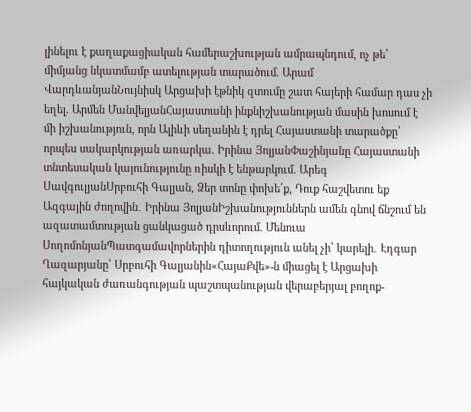լինելու է քաղաքացիական համերաշխության ամրապնդում, ոչ թե՝ միմյանց նկատմամբ ատելության տարածում. Արամ ՎարդևանյանՆույնիսկ Արցախի էթնիկ զտումը շատ հայերի համար դաս չի եղել. Արմեն ՄանվելյանՀայաստանի ինքնիշխանության մասին խոսում է մի իշխանություն, որն Ալիևի սեղանին է դրել Հայաստանի տարածքը՝ որպես սակարկության առարկա. Իրինա ՅոլյանՓաշինյանը Հայաստանի տնտեսական կայունությունը ռիսկի է ենթարկում. Արեգ ՍավգուլյանՍրբուհի Գալյան, Ձեր տոնը փոխե՛ք, Դուք հաշվետու եք Ազգային ժողովին․ Իրինա ՅոլյանԻշխանություններն ամեն գնով ճնշում են ազատամտության ցանկացած դրսևորում. Մենուա ՍողոմոնյանՊատգամավորներին դիտողություն անել չի՛ կարելի․ Էդգար Ղազարյանը՝ Սրբուհի Գալյանին«ՀայաՔվե»-ն միացել է Արցախի հայկական ժառանգության պաշտպանության վերաբերյալ բողոք-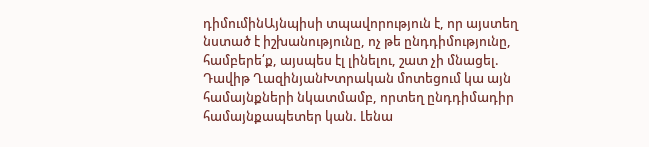դիմումինԱյնպիսի տպավորություն է, որ այստեղ նստած է իշխանությունը, ոչ թե ընդդիմությունը, համբերե՛ք, այսպես էլ լինելու, շատ չի մնացել. Դավիթ ՂազինյանԽտրական մոտեցում կա այն համայնքների նկատմամբ, որտեղ ընդդիմադիր համայնքապետեր կան. Լենա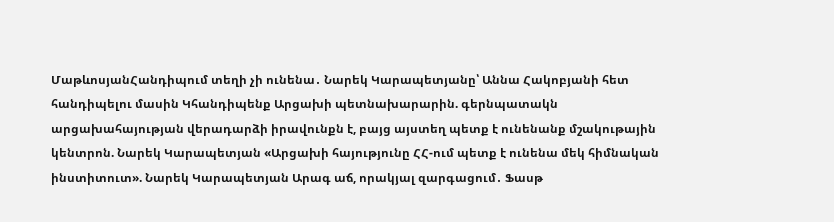ՄաթևոսյանՀանդիպում տեղի չի ունենա․ Նարեկ Կարապետյանը՝ Աննա Հակոբյանի հետ հանդիպելու մասին Կհանդիպենք Արցախի պետնախարարին. գերնպատակն արցախահայության վերադարձի իրավունքն է, բայց այստեղ պետք է ունենանք մշակութային կենտրոն. Նարեկ Կարապետյան «Արցախի հայությունը ՀՀ-ում պետք է ունենա մեկ հիմնական ինստիտուտ». Նարեկ Կարապետյան Արագ աճ, որակյալ զարգացում․ Ֆասթ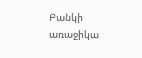Բանկի առաջիկա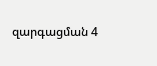զարգացման 4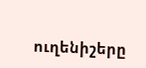ուղենիշերը